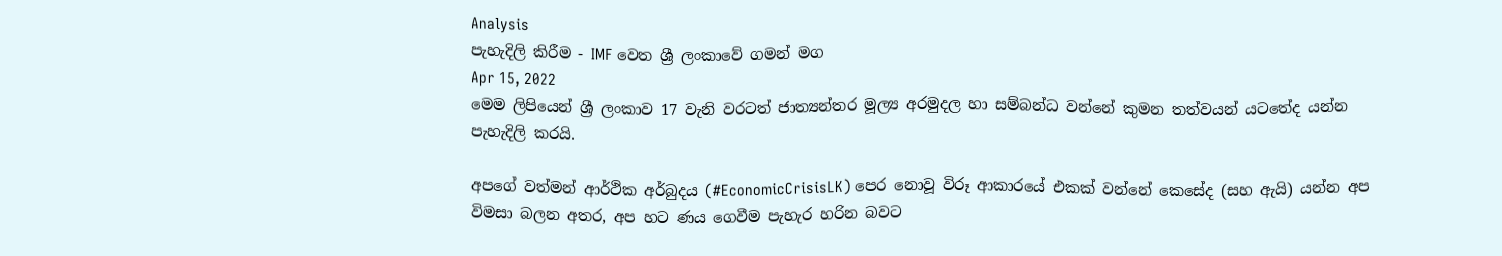Analysis
පැහැදිලි කිරීම - IMF වෙත ශ්‍රී ලංකාවේ ගමන් මග
Apr 15, 2022
මෙම ලිපියෙන් ශ්‍රී ලංකාව 17 වැනි වරටත් ජාත්‍යන්තර මූල්‍ය අරමුදල හා සම්බන්ධ වන්නේ කුමන තත්වයන් යටතේද යන්න පැහැදිලි කරයි.

අපගේ වත්මන් ආර්ථික අර්බුදය (#EconomicCrisisLK) පෙර නොවූ විරූ ආකාරයේ එකක් වන්නේ කෙසේද (සහ ඇයි) යන්න අප විමසා බලන අතර, අප හට ණය ගෙවීම පැහැර හරින බවට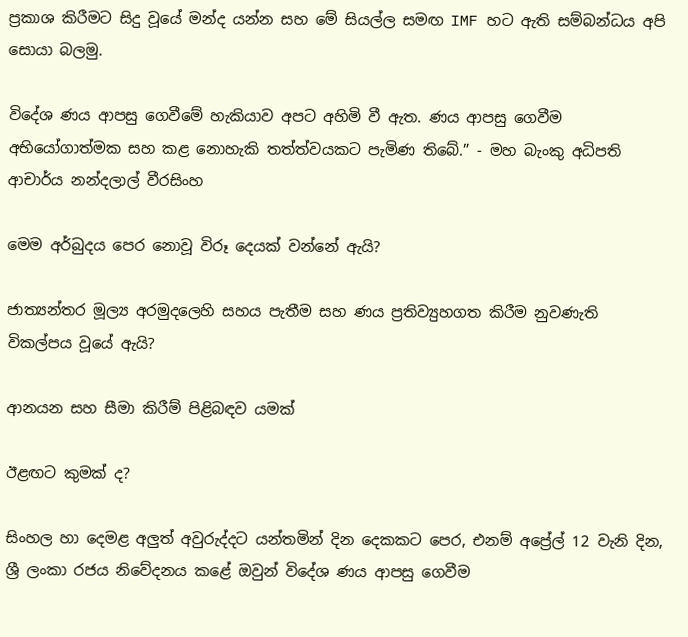ප්‍රකාශ කිරීමට සිදු වූයේ මන්ද යන්න සහ මේ සියල්ල සමඟ IMF හට ඇති සම්බන්ධය අපි සොයා බලමු.

විදේශ ණය ආපසු ගෙවීමේ හැකියාව අපට අහිමි වී ඇත. ණය ආපසු ගෙවීම අභියෝගාත්මක සහ කළ නොහැකි තත්ත්වයකට පැමිණ තිබේ.” - මහ බැංකු අධිපති ආචාර්ය නන්දලාල් වීරසිංහ

මෙම අර්බුදය පෙර නොවූ විරූ දෙයක් වන්නේ ඇයි?

ජාත්‍යන්තර මූල්‍ය අරමුදලෙහි සහය පැතීම සහ ණය ප්‍රතිව්‍යුහගත කිරීම නුවණැති විකල්පය වූයේ ඇයි?

ආනයන සහ සීමා කිරීම් පිළිබඳව යමක්

ඊළඟට කුමක් ද?

සිංහල හා දෙමළ අලුත් අවුරුද්දට යන්තමින් දින දෙකකට පෙර, එනම් අප්‍රේල් 12 වැනි දින, ශ්‍රී ලංකා රජය නිවේදනය කළේ ඔවුන් විදේශ ණය ආපසු ගෙවීම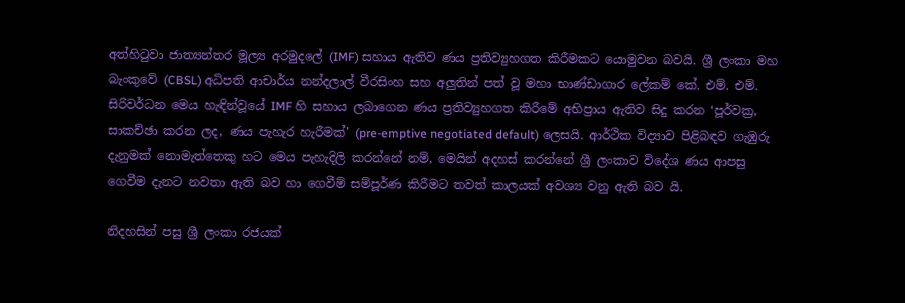අත්හිටුවා ජාත්‍යන්තර මූල්‍ය අරමුදලේ (IMF) සහාය ඇතිව ණය ප්‍රතිව්‍යුහගත කිරීමකට යොමුවන බවයි. ශ්‍රී ලංකා මහ බැංකුවේ (CBSL) අධිපති ආචාර්ය නන්දලාල් වීරසිංහ සහ අලුතින් පත් වූ මහා භාණ්ඩාගාර ලේකම් කේ. එම්. එම්. සිරිවර්ධන මෙය හැඳින්වූයේ IMF හි සහාය ලබාගෙන ණය ප්‍රතිව්‍යුහගත කිරීමේ අභිප්‍රාය ඇතිව සිදු කරන ‘පූර්වක්‍ර, සාකච්ඡා කරන ලද, ණය පැහැර හැරීමක්' (pre-emptive negotiated default) ලෙසයි. ආර්ථික විද්‍යාව පිළිබඳව ගැඹුරු දැනුමක් නොමැත්තෙකු හට මෙය පැහැදිලි කරන්නේ නම්, මෙයින් අදහස් කරන්නේ ශ්‍රී ලංකාව විදේශ ණය ආපසු ගෙවීම දැනට නවතා ඇති බව හා ගෙවීම් සම්පූර්ණ කිරීමට තවත් කාලයක් අවශ්‍ය වනු ඇති බව යි.

නිදහසින් පසු ශ්‍රී ලංකා රජයක්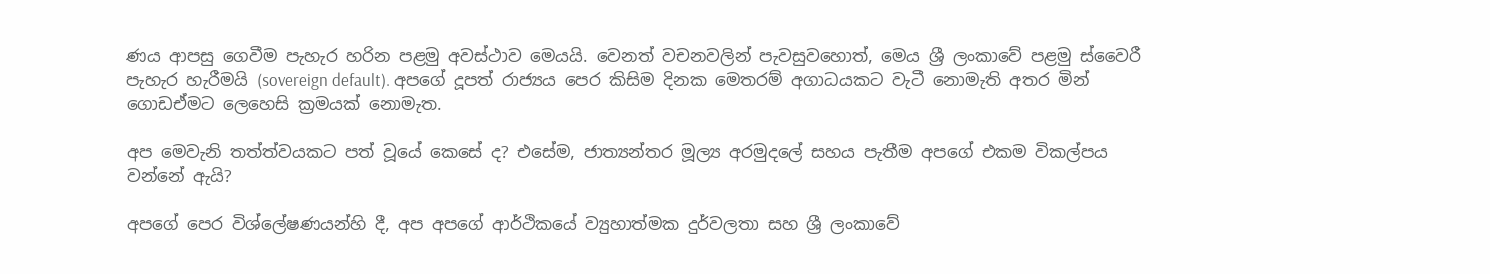ණය ආපසු ගෙවීම පැහැර හරින පළමු අවස්ථාව මෙයයි. වෙනත් වචනවලින් පැවසුවහොත්, මෙය ශ්‍රී ලංකාවේ පළමු ස්වෛරී පැහැර හැරීමයි (sovereign default). අපගේ දූපත් රාජ්‍යය පෙර කිසිම දිනක මෙතරම් අගාධයකට වැටී නොමැති අතර මින් ගොඩඒමට ලෙහෙසි ක්‍රමයක් නොමැත.

අප මෙවැනි තත්ත්වයකට පත් වූයේ කෙසේ ද? එසේම, ජාත්‍යන්තර මූල්‍ය අරමුදලේ සහය පැතීම අපගේ එකම විකල්පය වන්නේ ඇයි?

අපගේ පෙර විශ්ලේෂණයන්හි දී, අප අපගේ ආර්ථිකයේ ව්‍යුහාත්මක දුර්වලතා සහ ශ්‍රී ලංකාවේ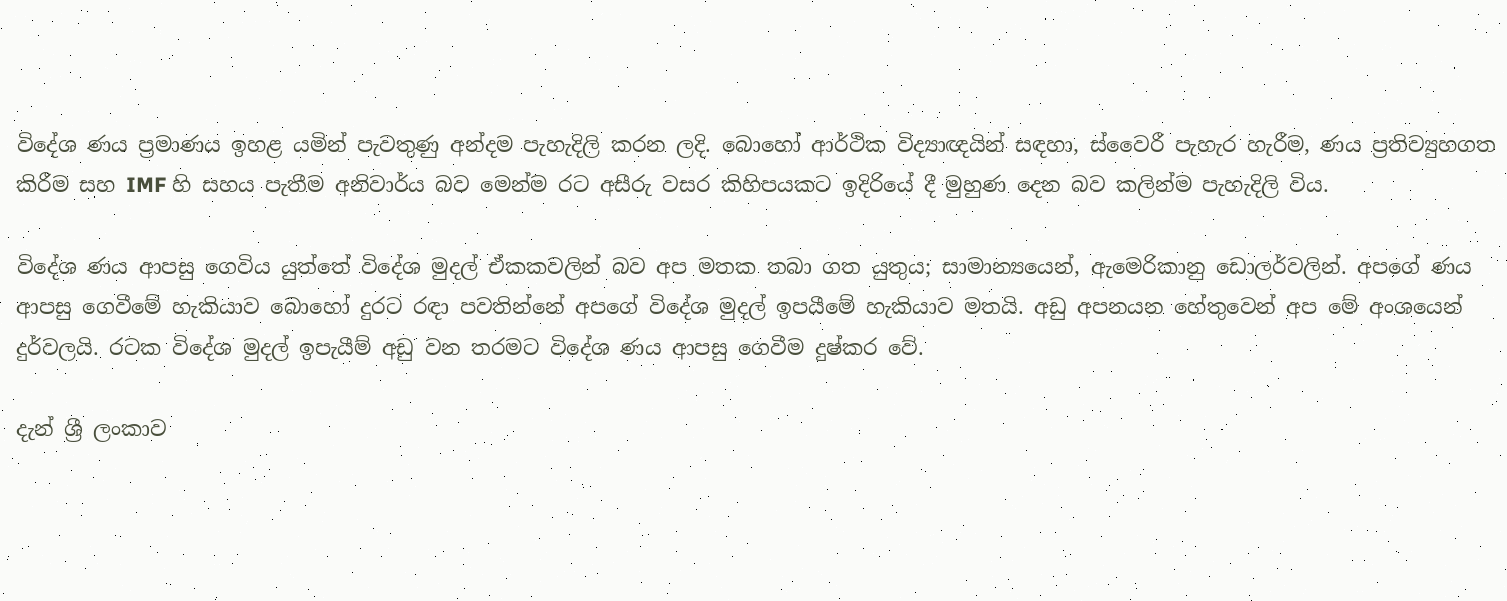විදේශ ණය ප්‍රමාණය ඉහළ යමින් පැවතුණු අන්දම පැහැදිලි කරන ලදි. බොහෝ ආර්ථික විද්‍යාඥයින් සඳහා, ස්වෛරී පැහැර හැරීම, ණය ප්‍රතිව්‍යුහගත කිරීම සහ IMF හි සහය පැතීම අනිවාර්ය බව මෙන්ම රට අසීරු වසර කිහිපයකට ඉදිරියේ දී මුහුණ දෙන බව කලින්ම පැහැදිලි විය.

විදේශ ණය ආපසු ගෙවිය යුත්තේ විදේශ මුදල් ඒකකවලින් බව අප මතක තබා ගත යුතුය; සාමාන්‍යයෙන්, ඇමෙරිකානු ඩොලර්වලින්. අපගේ ණය ආපසු ගෙවීමේ හැකියාව බොහෝ දුරට රඳා පවතින්නේ අපගේ විදේශ මුදල් ඉපයීමේ හැකියාව මතයි. අඩු අපනයන හේතුවෙන් අප මේ අංශයෙන් දුර්වලයි. රටක විදේශ මුදල් ඉපැයීම් අඩු වන තරමට විදේශ ණය ආපසු ගෙවීම දුෂ්කර වේ.

දැන් ශ්‍රී ලංකාව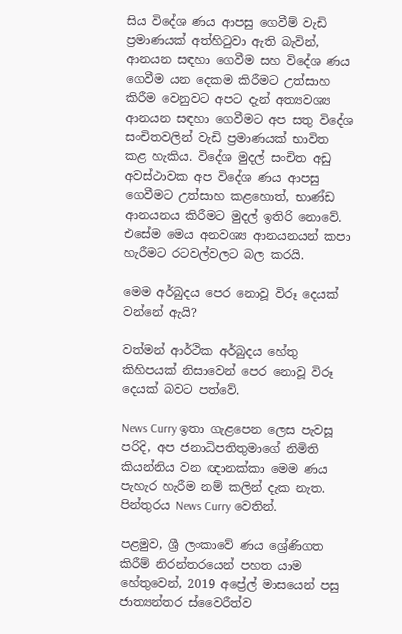සිය විදේශ ණය ආපසු ගෙවීම් වැඩි ප්‍රමාණයක් අත්හිටුවා ඇති බැවින්, ආනයන සඳහා ගෙවීම සහ විදේශ ණය ගෙවීම යන දෙකම කිරීමට උත්සාහ කිරීම වෙනුවට අපට දැන් අත්‍යවශ්‍ය ආනයන සඳහා ගෙවීමට අප සතු විදේශ සංචිතවලින් වැඩි ප්‍රමාණයක් භාවිත කළ හැකිය. විදේශ මුදල් සංචිත අඩු අවස්ථාවක අප විදේශ ණය ආපසු ගෙවීමට උත්සාහ කළහොත්, භාණ්ඩ ආනයනය කිරීමට මුදල් ඉතිරි නොවේ. එසේම මෙය අනවශ්‍ය ආනයනයන් කපා හැරීමට රටවල්වලට බල කරයි.

මෙම අර්බුදය පෙර නොවූ විරූ දෙයක් වන්නේ ඇයි?

වත්මන් ආර්ථික අර්බුදය හේතු කිහිපයක් නිසාවෙන් පෙර නොවූ විරූ දෙයක් බවට පත්වේ.

News Curry ඉතා ගැළපෙන ලෙස පැවසූ පරිදි, අප ජනාධිපතිතුමාගේ නිමිති කියන්නිය වන ඥානක්කා මෙම ණය පැහැර හැරීම නම් කලින් දැක නැත. පින්තුරය News Curry වෙතින්.

පළමුව, ශ්‍රී ලංකාවේ ණය ශ්‍රේණිගත කිරීම් නිරන්තරයෙන් පහත යාම හේතුවෙන්, 2019 අප්‍රේල් මාසයෙන් පසු ජාත්‍යන්තර ස්වෛරීත්ව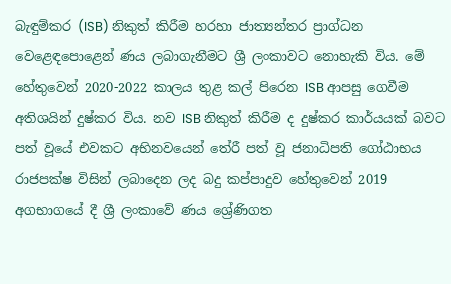බැඳුම්කර (ISB) නිකුත් කිරීම හරහා ජාත්‍යන්තර ප්‍රාග්ධන වෙළෙඳපොළෙන් ණය ලබාගැනීමට ශ්‍රී ලංකාවට නොහැකි විය. මේ හේතුවෙන් 2020-2022 කාලය තුළ කල් පිරෙන ISB ආපසු ගෙවීම අතිශයින් දුෂ්කර විය. නව ISB නිකුත් කිරීම ද දුෂ්කර කාර්යයක් බවට පත් වූයේ එවකට අභිනවයෙන් තේරී පත් වූ ජනාධිපති ගෝඨාභය රාජපක්ෂ විසින් ලබාදෙන ලද බදු කප්පාදුව හේතුවෙන් 2019 අගභාගයේ දී ශ්‍රී ලංකාවේ ණය ශ්‍රේණිගත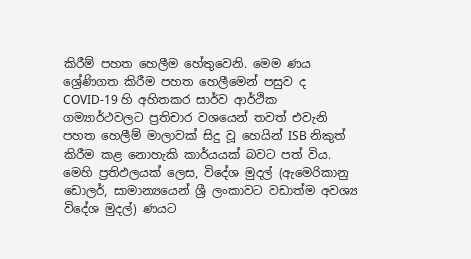කිරීම් පහත හෙලීම හේතුවෙනි. මෙම ණය ශ්‍රේණිගත කිරීම පහත හෙලීමෙන් පසුව ද COVID-19 හි අහිතකර සාර්ව ආර්ථික ගම්‍යාර්ථවලට ප්‍රතිචාර වශයෙන් තවත් එවැනි පහත හෙලීම් මාලාවක් සිදු වූ හෙයින් ISB නිකුත් කිරීම කළ නොහැකි කාර්යයක් බවට පත් විය. මෙහි ප්‍රතිඵලයක් ලෙස, විදේශ මුදල් (ඇමෙරිකානු ඩොලර්, සාමාන්‍යයෙන් ශ්‍රී ලංකාවට වඩාත්ම අවශ්‍ය විදේශ මුදල්) ණයට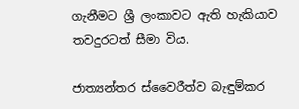ගැනීමට ශ්‍රී ලංකාවට ඇති හැකියාව තවදුරටත් සීමා විය.

ජාත්‍යන්තර ස්වෛරීත්ව බැඳුම්කර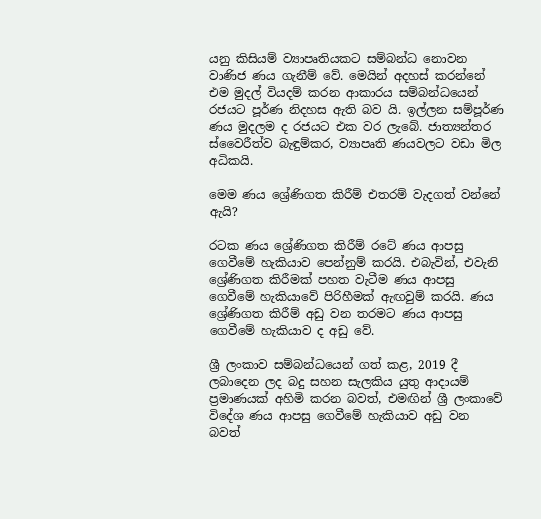යනු කිසියම් ව්‍යාපෘතියකට සම්බන්ධ නොවන වාණිජ ණය ගැනීම් වේ. මෙයින් අදහස් කරන්නේ එම මුදල් වියදම් කරන ආකාරය සම්බන්ධයෙන් රජයට පූර්ණ නිදහස ඇති බව යි. ඉල්ලන සම්පූර්ණ ණය මුදලම ද රජයට එක වර ලැබේ. ජාත්‍යන්තර ස්වෛරීත්ව බැඳුම්කර, ව්‍යාපෘති ණයවලට වඩා මිල අධිකයි.

මෙම ණය ශ්‍රේණිගත කිරීම් එතරම් වැදගත් වන්නේ ඇයි?

රටක ණය ශ්‍රේණිගත කිරීම් රටේ ණය ආපසු ගෙවීමේ හැකියාව පෙන්නුම් කරයි. එබැවින්, එවැනි ශ්‍රේණිගත කිරීමක් පහත වැටීම ණය ආපසු ගෙවීමේ හැකියාවේ පිරිහීමක් ඇඟවුම් කරයි. ණය ශ්‍රේණිගත කිරීම් අඩු වන තරමට ණය ආපසු ගෙවීමේ හැකියාව ද අඩු වේ.

ශ්‍රී ලංකාව සම්බන්ධයෙන් ගත් කළ, 2019 දී ලබාදෙන ලද බදු සහන සැලකිය යුතු ආදායම් ප්‍රමාණයක් අහිමි කරන බවත්, එමඟින් ශ්‍රී ලංකාවේ විදේශ ණය ආපසු ගෙවීමේ හැකියාව අඩු වන බවත්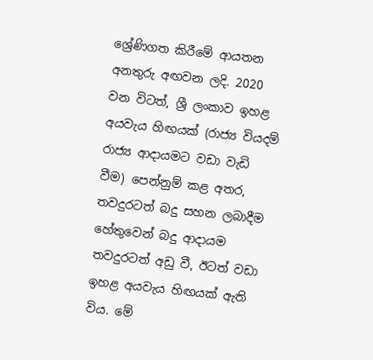ශ්‍රේණිගත කිරීමේ ආයතන අනතුරු අඟවන ලදි. 2020 වන විටත්, ශ්‍රී ලංකාව ඉහළ අයවැය හිඟයක් (රාජ්‍ය වියදම් රාජ්‍ය ආදායමට වඩා වැඩි වීම) පෙන්නුම් කළ අතර, තවදුරටත් බදු සහන ලබාදීම හේතුවෙන් බදු ආදායම තවදුරටත් අඩු වී, ඊටත් වඩා ඉහළ අයවැය හිඟයක් ඇති විය. මේ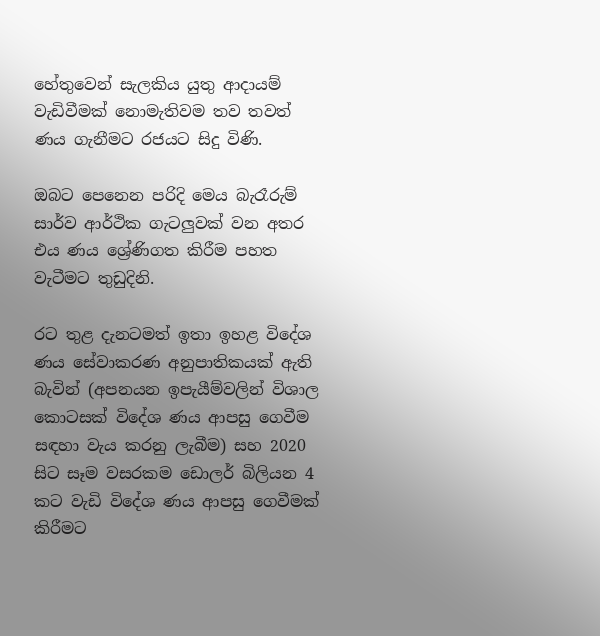හේතුවෙන් සැලකිය යුතු ආදායම් වැඩිවීමක් නොමැතිවම තව තවත් ණය ගැනීමට රජයට සිදු විණි.

ඔබට පෙනෙන පරිදි මෙය බැරෑරුම් සාර්ව ආර්ථික ගැටලුවක් වන අතර එය ණය ශ්‍රේණිගත කිරීම පහත වැටීමට තුඩුදිනි.

රට තුළ දැනටමත් ඉතා ඉහළ විදේශ ණය සේවාකරණ අනුපාතිකයක් ඇති බැවින් (අපනයන ඉපැයීම්වලින් විශාල කොටසක් විදේශ ණය ආපසු ගෙවීම සඳහා වැය කරනු ලැබීම) සහ 2020 සිට සෑම වසරකම ඩොලර් බිලියන 4 කට වැඩි විදේශ ණය ආපසු ගෙවීමක් කිරීමට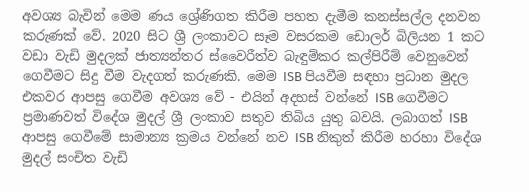අවශ්‍ය බැවින් මෙම ණය ශ්‍රේණිගත කිරීම පහත දැමීම කනස්සල්ල දනවන කරුණක් වේ. 2020 සිට ශ්‍රී ලංකාවට සෑම වසරකම ඩොලර් බිලියන 1 කට වඩා වැඩි මුදලක් ජාත්‍යන්තර ස්වෛරීත්ව බැඳුම්කර කල්පිරීම් වෙනුවෙන් ගෙවීමට සිදු වීම වැදගත් කරුණකි. මෙම ISB පියවීම සඳහා ප්‍රධාන මුදල එකවර ආපසු ගෙවීම අවශ්‍ය වේ - එයින් අදහස් වන්නේ ISB ගෙවීමට ප්‍රමාණවත් විදේශ මුදල් ශ්‍රී ලංකාව සතුව තිබිය යුතු බවයි. ලබාගත් ISB ආපසු ගෙවීමේ සාමාන්‍ය ක්‍රමය වන්නේ නව ISB නිකුත් කිරීම හරහා විදේශ මුදල් සංචිත වැඩි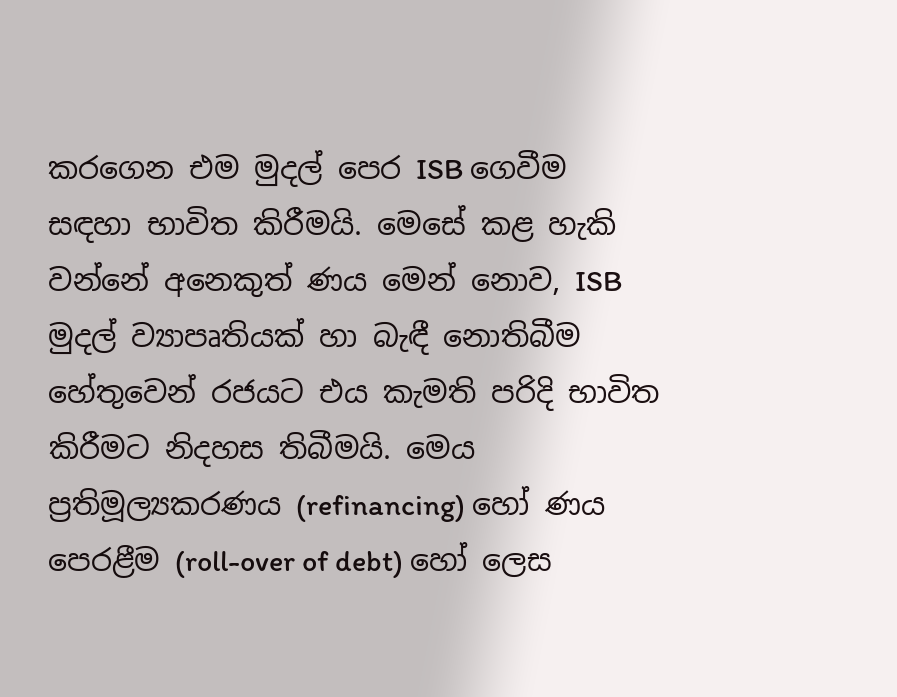කරගෙන එම මුදල් පෙර ISB ගෙවීම සඳහා භාවිත කිරීමයි. මෙසේ කළ හැකි වන්නේ අනෙකුත් ණය මෙන් නොව, ISB මුදල් ව්‍යාපෘතියක් හා බැඳී නොතිබීම හේතුවෙන් රජයට එය කැමති පරිදි භාවිත කිරීමට නිදහස තිබීමයි. මෙය ප්‍රතිමූල්‍යකරණය (refinancing) හෝ ණය පෙරළීම (roll-over of debt) හෝ ලෙස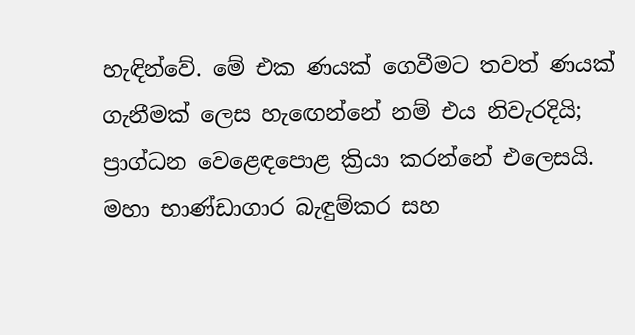හැඳින්වේ. මේ එක ණයක් ගෙවීමට තවත් ණයක් ගැනීමක් ලෙස හැඟෙන්නේ නම් එය නිවැරදියි; ප්‍රාග්ධන වෙළෙඳපොළ ක්‍රියා කරන්නේ එලෙසයි. මහා භාණ්ඩාගාර බැඳුම්කර සහ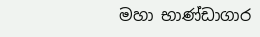මහා භාණ්ඩාගාර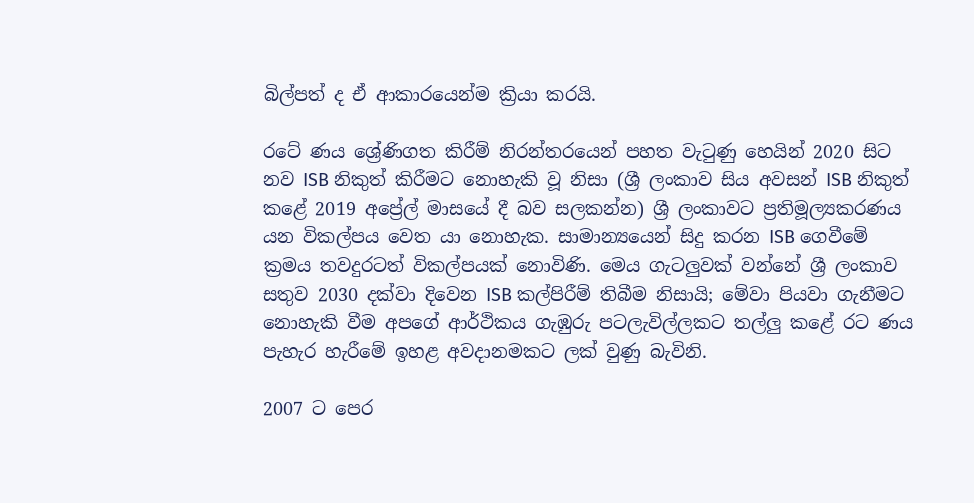බිල්පත් ද ඒ ආකාරයෙන්ම ක්‍රියා කරයි.

රටේ ණය ශ්‍රේණිගත කිරීම් නිරන්තරයෙන් පහත වැටුණු හෙයින් 2020 සිට නව ISB නිකුත් කිරීමට නොහැකි වූ නිසා (ශ්‍රී ලංකාව සිය අවසන් ISB නිකුත් කළේ 2019 අප්‍රේල් මාසයේ දී බව සලකන්න) ශ්‍රී ලංකාවට ප්‍රතිමූල්‍යකරණය යන විකල්පය වෙත යා නොහැක. සාමාන්‍යයෙන් සිදු කරන ISB ගෙවීමේ ක්‍රමය තවදුරටත් විකල්පයක් නොවිණි. මෙය ගැටලුවක් වන්නේ ශ්‍රී ලංකාව සතුව 2030 දක්වා දිවෙන ISB කල්පිරීම් තිබීම නිසායි; මේවා පියවා ගැනීමට නොහැකි වීම අපගේ ආර්ථිකය ගැඹුරු පටලැවිල්ලකට තල්ලු කළේ රට ණය පැහැර හැරීමේ ඉහළ අවදානමකට ලක් වුණු බැවිනි.

2007 ට පෙර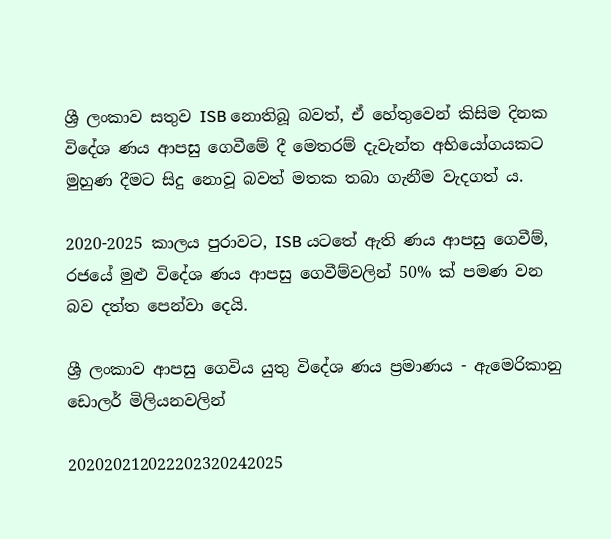ශ්‍රී ලංකාව සතුව ISB නොතිබූ බවත්, ඒ හේතුවෙන් කිසිම දිනක විදේශ ණය ආපසු ගෙවීමේ දී මෙතරම් දැවැන්ත අභියෝගයකට මුහුණ දීමට සිදු නොවූ බවත් මතක තබා ගැනීම වැදගත් ය.

2020-2025 කාලය පුරාවට, ISB යටතේ ඇති ණය ආපසු ගෙවීම්, රජයේ මුළු විදේශ ණය ආපසු ගෙවීම්වලින් 50% ක් පමණ වන බව දත්ත පෙන්වා දෙයි.

ශ්‍රී ලංකාව ආපසු ගෙවිය යුතු විදේශ ණය ප්‍රමාණය - ඇමෙරිකානු ඩොලර් මිලියනවලින්

202020212022202320242025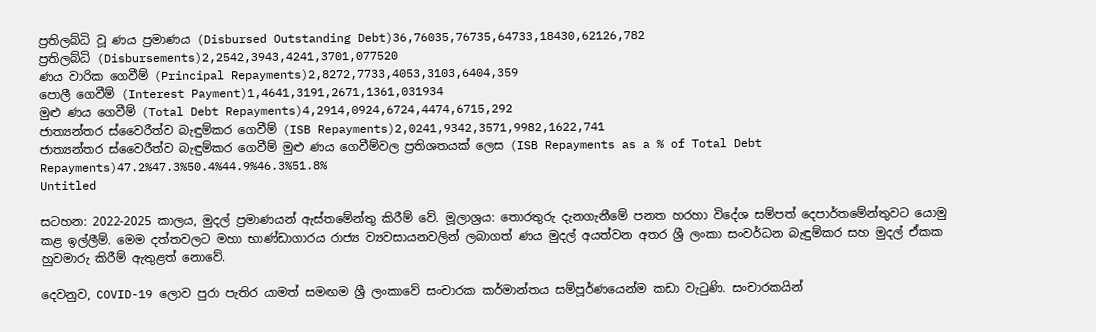ප්‍රතිලබ්ධි වූ ණය ප්‍රමාණය (Disbursed Outstanding Debt)36,76035,76735,64733,18430,62126,782
ප්‍රතිලබ්ධි (Disbursements)2,2542,3943,4241,3701,077520
ණය වාරික ගෙවීම් (Principal Repayments)2,8272,7733,4053,3103,6404,359
පොලී ගෙවීම් (Interest Payment)1,4641,3191,2671,1361,031934
මුළු ණය ගෙවීම් (Total Debt Repayments)4,2914,0924,6724,4474,6715,292
ජාත්‍යන්තර ස්වෛරීත්ව බැඳුම්කර ගෙවීම් (ISB Repayments)2,0241,9342,3571,9982,1622,741
ජාත්‍යන්තර ස්වෛරීත්ව බැඳුම්කර ගෙවීම් මුළු ණය ගෙවීම්වල ප්‍රතිශතයක් ලෙස (ISB Repayments as a % of Total Debt Repayments)47.2%47.3%50.4%44.9%46.3%51.8%
Untitled

සටහන: 2022-2025 කාලය, මුදල් ප්‍රමාණයන් ඇස්තමේන්තු කිරීම් වේ. මූලාශ්‍රය: තොරතුරු දැනගැනීමේ පනත හරහා විදේශ සම්පත් දෙපාර්තමේන්තුවට යොමු කළ ඉල්ලීම්. මෙම දත්තවලට මහා භාණ්ඩාගාරය රාජ්‍ය ව්‍යවසායනවලින් ලබාගත් ණය මුදල් අයත්වන අතර ශ්‍රී ලංකා සංවර්ධන බැඳුම්කර සහ මුදල් ඒකක හුවමාරු කිරීම් ඇතුළත් නොවේ.

දෙවනුව, COVID-19 ලොව පුරා පැතිර යාමත් සමඟම ශ්‍රී ලංකාවේ සංචාරක කර්මාන්තය සම්පූර්ණයෙන්ම කඩා වැටුණි. සංචාරකයින්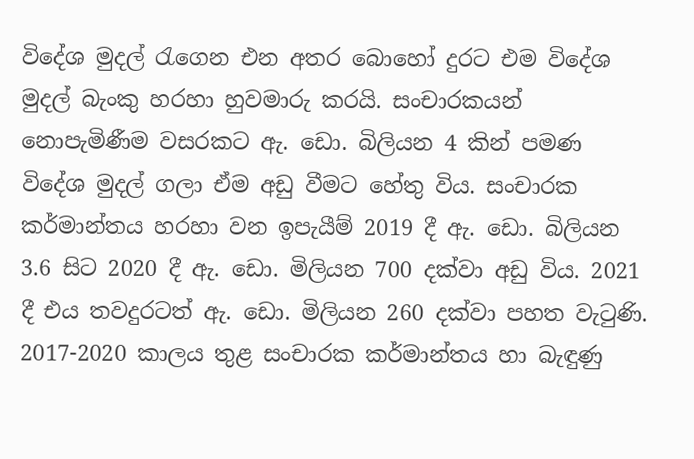විදේශ මුදල් රැගෙන එන අතර බොහෝ දුරට එම විදේශ මුදල් බැංකු හරහා හුවමාරු කරයි. සංචාරකයන් නොපැමිණීම වසරකට ඇ. ඩො. බිලියන 4 කින් පමණ විදේශ මුදල් ගලා ඒම අඩු වීමට හේතු විය. සංචාරක කර්මාන්තය හරහා වන ඉපැයීම් 2019 දී ඇ. ඩො. බිලියන 3.6 සිට 2020 දී ඇ. ඩො. මිලියන 700 දක්වා අඩු විය. 2021 දී එය තවදුරටත් ඇ. ඩො. මිලියන 260 දක්වා පහත වැටුණි. 2017-2020 කාලය තුළ සංචාරක කර්මාන්තය හා බැඳුණු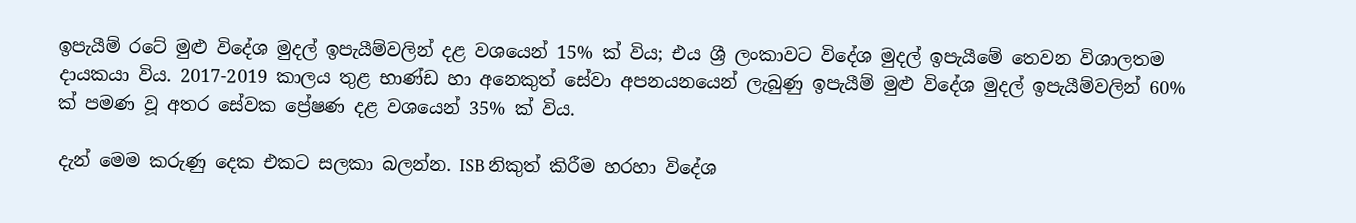ඉපැයීම් රටේ මුළු විදේශ මුදල් ඉපැයීම්වලින් දළ වශයෙන් 15% ක් විය; එය ශ්‍රී ලංකාවට විදේශ මුදල් ඉපැයීමේ තෙවන විශාලතම දායකයා විය. 2017-2019 කාලය තුළ භාණ්ඩ හා අනෙකුත් සේවා අපනයනයෙන් ලැබුණු ඉපැයීම් මුළු විදේශ මුදල් ඉපැයීම්වලින් 60% ක් පමණ වූ අතර සේවක ප්‍රේෂණ දළ වශයෙන් 35% ක් විය.

දැන් මෙම කරුණු දෙක එකට සලකා බලන්න. ISB නිකුත් කිරීම හරහා විදේශ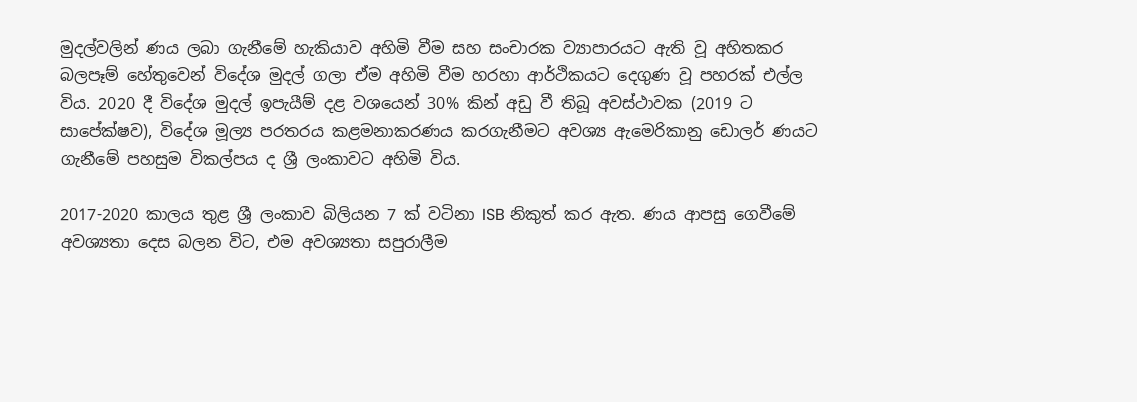මුදල්වලින් ණය ලබා ගැනීමේ හැකියාව අහිමි වීම සහ සංචාරක ව්‍යාපාරයට ඇති වූ අහිතකර බලපෑම් හේතුවෙන් විදේශ මුදල් ගලා ඒම අහිමි වීම හරහා ආර්ථිකයට දෙගුණ වූ පහරක් එල්ල විය. 2020 දී විදේශ මුදල් ඉපැයීම් දළ වශයෙන් 30% කින් අඩු වී තිබූ අවස්ථාවක (2019 ට සාපේක්ෂව), විදේශ මූල්‍ය පරතරය කළමනාකරණය කරගැනීමට අවශ්‍ය ඇමෙරිකානු ඩොලර් ණයට ගැනීමේ පහසුම විකල්පය ද ශ්‍රී ලංකාවට අහිමි විය.

2017-2020 කාලය තුළ ශ්‍රී ලංකාව බිලියන 7 ක් වටිනා ISB නිකුත් කර ඇත. ණය ආපසු ගෙවීමේ අවශ්‍යතා දෙස බලන විට, එම අවශ්‍යතා සපුරාලීම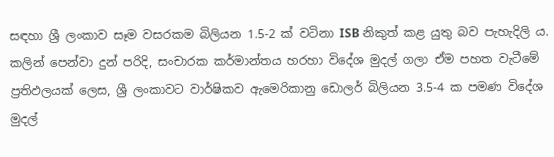සඳහා ශ්‍රී ලංකාව සෑම වසරකම බිලියන 1.5-2 ක් වටිනා ISB නිකුත් කළ යුතු බව පැහැදිලි ය. කලින් පෙන්වා දුන් පරිදි, සංචාරක කර්මාන්තය හරහා විදේශ මුදල් ගලා ඒම පහත වැටීමේ ප්‍රතිඵලයක් ලෙස, ශ්‍රී ලංකාවට වාර්ෂිකව ඇමෙරිකානු ඩොලර් බිලියන 3.5-4 ක පමණ විදේශ මුදල්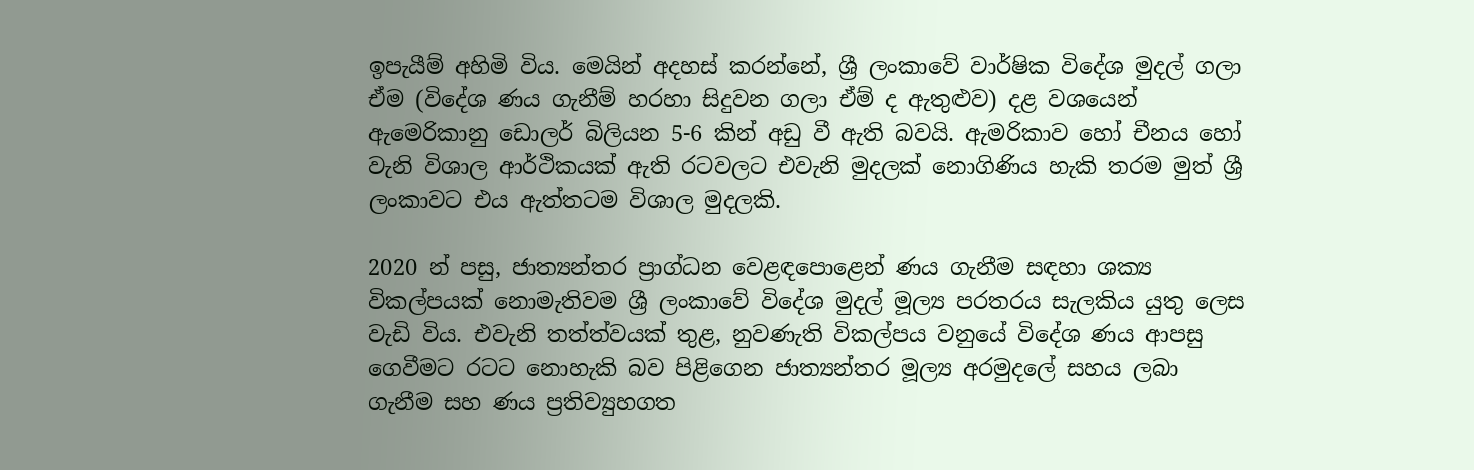ඉපැයීම් අහිමි විය. මෙයින් අදහස් කරන්නේ, ශ්‍රී ලංකාවේ වාර්ෂික විදේශ මුදල් ගලා ඒම (විදේශ ණය ගැනීම් හරහා සිදුවන ගලා ඒම් ද ඇතුළුව) දළ වශයෙන් ඇමෙරිකානු ඩොලර් බිලියන 5-6 කින් අඩු වී ඇති බවයි. ඇමරිකාව හෝ චීනය හෝ වැනි විශාල ආර්ථිකයක් ඇති රටවලට එවැනි මුදලක් නොගිණිය හැකි තරම මුත් ශ්‍රී ලංකාවට එය ඇත්තටම විශාල මුදලකි.

2020 න් පසු, ජාත්‍යන්තර ප්‍රාග්ධන වෙළඳපොළෙන් ණය ගැනීම සඳහා ශක්‍ය විකල්පයක් නොමැතිවම ශ්‍රී ලංකාවේ විදේශ මුදල් මූල්‍ය පරතරය සැලකිය යුතු ලෙස වැඩි විය. එවැනි තත්ත්වයක් තුළ, නුවණැති විකල්පය වනුයේ විදේශ ණය ආපසු ගෙවීමට රටට නොහැකි බව පිළිගෙන ජාත්‍යන්තර මූල්‍ය අරමුදලේ සහය ලබා ගැනීම සහ ණය ප්‍රතිව්‍යුහගත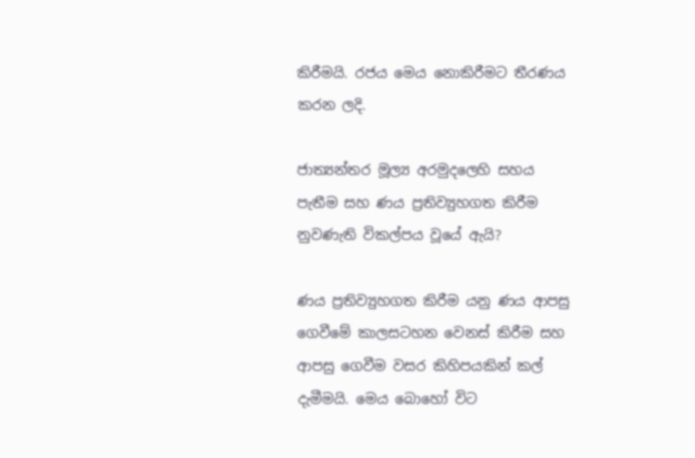කිරීමයි. රජය මෙය නොකිරීමට තීරණය කරන ලදි.

ජාත්‍යන්තර මූල්‍ය අරමුදලෙහි සහය පැතීම සහ ණය ප්‍රතිව්‍යුහගත කිරීම නුවණැති විකල්පය වූයේ ඇයි?

ණය ප්‍රතිව්‍යුහගත කිරීම යනු ණය ආපසු ගෙවීමේ කාලසටහන වෙනස් කිරීම සහ ආපසු ගෙවීම වසර කිහිපයකින් කල් දැමීමයි. මෙය බොහෝ විට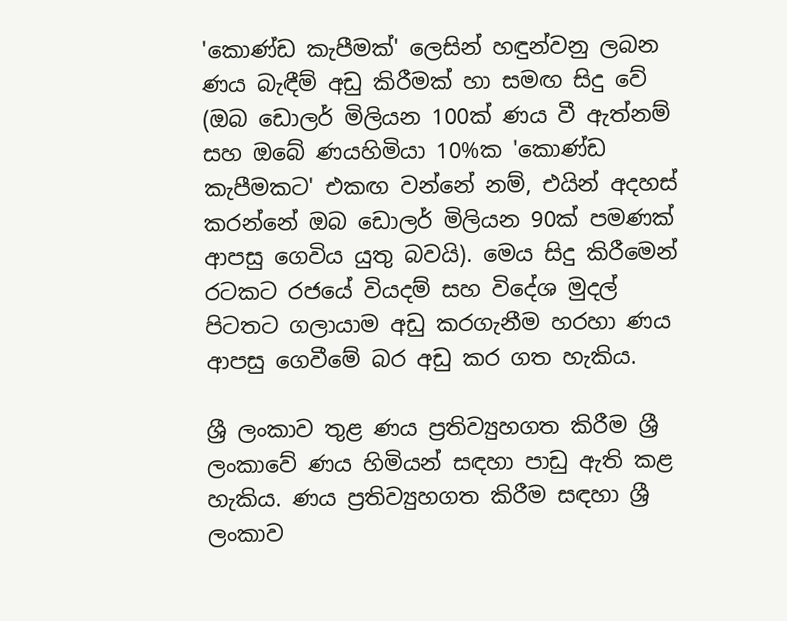'කොණ්ඩ කැපීමක්' ලෙසින් හඳුන්වනු ලබන ණය බැඳීම් අඩු කිරීමක් හා සමඟ සිදු වේ (ඔබ ඩොලර් මිලියන 100ක් ණය වී ඇත්නම් සහ ඔබේ ණයහිමියා 10%ක 'කොණ්ඩ කැපීමකට' එකඟ වන්නේ නම්, එයින් අදහස් කරන්නේ ඔබ ඩොලර් මිලියන 90ක් පමණක් ආපසු ගෙවිය යුතු බවයි). මෙය සිදු කිරීමෙන් රටකට රජයේ වියදම් සහ විදේශ මුදල් පිටතට ගලායාම අඩු කරගැනීම හරහා ණය ආපසු ගෙවීමේ බර අඩු කර ගත හැකිය.

ශ්‍රී ලංකාව තුළ ණය ප්‍රතිව්‍යුහගත කිරීම ශ්‍රී ලංකාවේ ණය හිමියන් සඳහා පාඩු ඇති කළ හැකිය. ණය ප්‍රතිව්‍යුහගත කිරීම සඳහා ශ්‍රී ලංකාව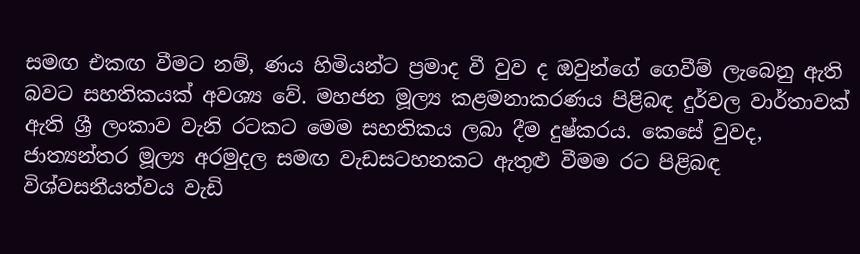සමඟ එකඟ වීමට නම්, ණය හිමියන්ට ප්‍රමාද වී වුව ද ඔවුන්ගේ ගෙවීම් ලැබෙනු ඇති බවට සහතිකයක් අවශ්‍ය වේ. මහජන මූල්‍ය කළමනාකරණය පිළිබඳ දුර්වල වාර්තාවක් ඇති ශ්‍රී ලංකාව වැනි රටකට මෙම සහතිකය ලබා දීම දුෂ්කරය. කෙසේ වුවද, ජාත්‍යන්තර මූල්‍ය අරමුදල සමඟ වැඩසටහනකට ඇතුළු වීමම රට පිළිබඳ විශ්වසනීයත්වය වැඩි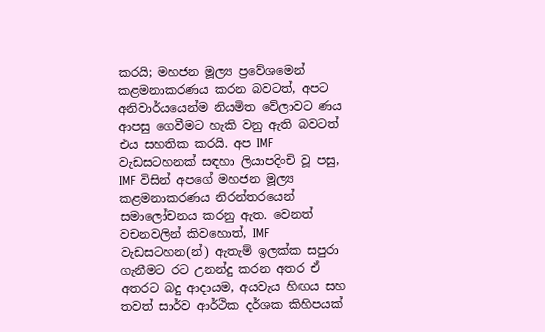කරයි; මහජන මූල්‍ය ප්‍රවේශමෙන් කළමනාකරණය කරන බවටත්, අපට අනිවාර්යයෙන්ම නියමිත වේලාවට ණය ආපසු ගෙවීමට හැකි වනු ඇති බවටත් එය සහතික කරයි. අප IMF වැඩසටහනක් සඳහා ලියාපදිංචි වූ පසු, IMF විසින් අපගේ මහජන මූල්‍ය කළමනාකරණය නිරන්තරයෙන් සමාලෝචනය කරනු ඇත. වෙනත් වචනවලින් කිවහොත්, IMF වැඩසටහන(න්) ඇතැම් ඉලක්ක සපුරා ගැනීමට රට උනන්දු කරන අතර ඒ අතරට බදු ආදායම, අයවැය හිඟය සහ තවත් සාර්ව ආර්ථික දර්ශක කිහිපයක්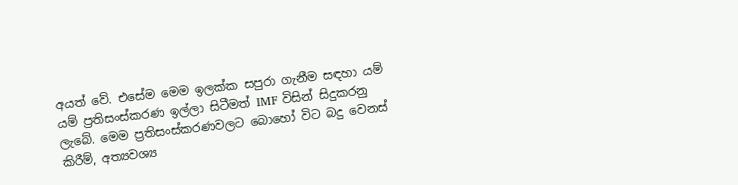අයත් වේ. එසේම මෙම ඉලක්ක සපුරා ගැනීම සඳහා යම් යම් ප්‍රතිසංස්කරණ ඉල්ලා සිටීමත් IMF විසින් සිදුකරනු ලැබේ. මෙම ප්‍රතිසංස්කරණවලට බොහෝ විට බදු වෙනස් කිරීම්, අත්‍යවශ්‍ය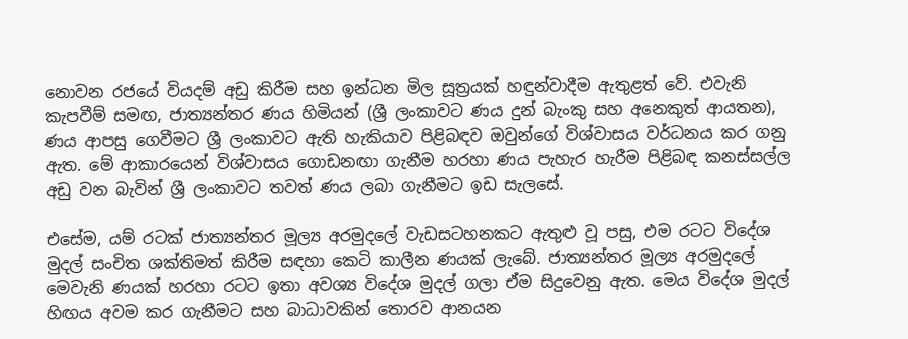නොවන රජයේ වියදම් අඩු කිරීම සහ ඉන්ධන මිල සූත්‍රයක් හඳුන්වාදීම ඇතුළත් වේ. එවැනි කැපවීම් සමඟ, ජාත්‍යන්තර ණය හිමියන් (ශ්‍රී ලංකාවට ණය දුන් බැංකු සහ අනෙකුත් ආයතන), ණය ආපසු ගෙවීමට ශ්‍රී ලංකාවට ඇති හැකියාව පිළිබඳව ඔවුන්ගේ විශ්වාසය වර්ධනය කර ගනු ඇත. මේ ආකාරයෙන් විශ්වාසය ගොඩනඟා ගැනීම හරහා ණය පැහැර හැරීම පිළිබඳ කනස්සල්ල අඩු වන බැවින් ශ්‍රී ලංකාවට තවත් ණය ලබා ගැනීමට ඉඩ සැලසේ.

එසේම, යම් රටක් ජාත්‍යන්තර මූල්‍ය අරමුදලේ වැඩසටහනකට ඇතුළු වූ පසු, එම රටට විදේශ මුදල් සංචිත ශක්තිමත් කිරීම සඳහා කෙටි කාලීන ණයක් ලැබේ. ජාත්‍යන්තර මූල්‍ය අරමුදලේ මෙවැනි ණයක් හරහා රටට ඉතා අවශ්‍ය විදේශ මුදල් ගලා ඒම සිදුවෙනු ඇත. මෙය විදේශ මුදල් හිඟය අවම කර ගැනීමට සහ බාධාවකින් තොරව ආනයන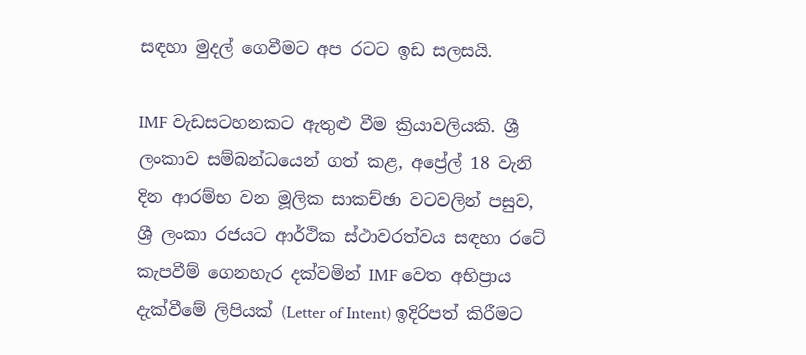සඳහා මුදල් ගෙවීමට අප රටට ඉඩ සලසයි.

IMF වැඩසටහනකට ඇතුළු වීම ක්‍රියාවලියකි. ශ්‍රී ලංකාව සම්බන්ධයෙන් ගත් කළ, අප්‍රේල් 18 වැනි දින ආරම්භ වන මූලික සාකච්ඡා වටවලින් පසුව, ශ්‍රී ලංකා රජයට ආර්ථික ස්ථාවරත්වය සඳහා රටේ කැපවීම් ගෙනහැර දක්වමින් IMF වෙත අභිප්‍රාය දැක්වීමේ ලිපියක් (Letter of Intent) ඉදිරිපත් කිරීමට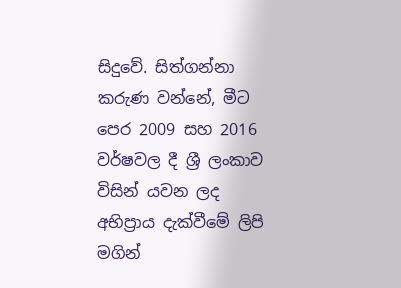සිදුවේ. සිත්ගන්නා කරුණ වන්නේ, මීට පෙර 2009 සහ 2016 වර්ෂවල දී ශ්‍රී ලංකාව විසින් යවන ලද අභිප්‍රාය දැක්වීමේ ලිපි මගින්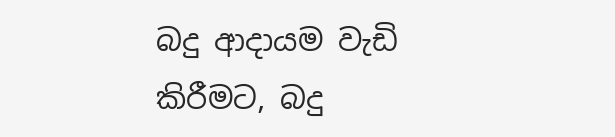බදු ආදායම වැඩි කිරීමට, බදු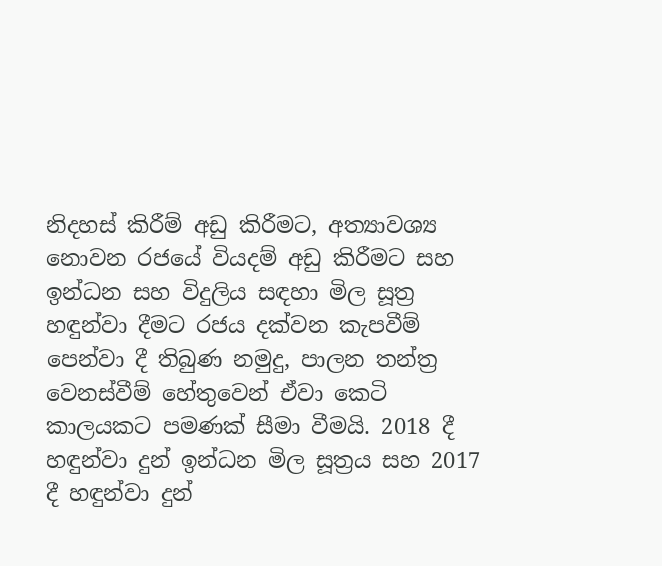නිදහස් කිරීම් අඩු කිරීමට, අත්‍යාවශ්‍ය නොවන රජයේ වියදම් අඩු කිරීමට සහ ඉන්ධන සහ විදුලිය සඳහා මිල සූත්‍ර හඳුන්වා දීමට රජය දක්වන කැපවීම් පෙන්වා දී තිබුණ නමුදු, පාලන තන්ත්‍ර වෙනස්වීම් හේතුවෙන් ඒවා කෙටි කාලයකට පමණක් සීමා වීමයි. 2018 දී හඳුන්වා දුන් ඉන්ධන මිල සූත්‍රය සහ 2017 දී හඳුන්වා දුන්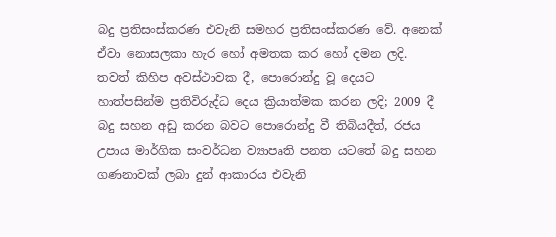බදු ප්‍රතිසංස්කරණ එවැනි සමහර ප්‍රතිසංස්කරණ වේ. අනෙක් ඒවා නොසලකා හැර හෝ අමතක කර හෝ දමන ලදි. තවත් කිහිප අවස්ථාවක දී, පොරොන්දු වූ දෙයට හාත්පසින්ම ප්‍රතිවිරුද්ධ දෙය ක්‍රියාත්මක කරන ලදි; 2009 දී බදු සහන අඩු කරන බවට පොරොන්දු වී තිබියදීත්, රජය උපාය මාර්ගික සංවර්ධන ව්‍යාපෘති පනත යටතේ බදු සහන ගණනාවක් ලබා දුන් ආකාරය එවැනි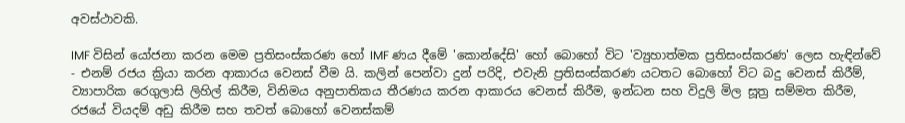අවස්ථාවකි.

IMF විසින් යෝජනා කරන මෙම ප්‍රතිසංස්කරණ හෝ IMF ණය දීමේ 'කොන්දේසි' හෝ බොහෝ විට 'ව්‍යුහාත්මක ප්‍රතිසංස්කරණ' ලෙස හැඳින්වේ - එනම් රජය ක්‍රියා කරන ආකාරය වෙනස් වීම යි. කලින් පෙන්වා දුන් පරිදි, එවැනි ප්‍රතිසංස්කරණ යටතට බොහෝ විට බදු වෙනස් කිරීම්, ව්‍යාපාරික රෙගුලාසි ලිහිල් කිරීම, විනිමය අනුපාතිකය තීරණය කරන ආකාරය වෙනස් කිරීම, ඉන්ධන සහ විදුලි මිල සූත්‍ර සම්මත කිරීම, රජයේ වියදම් අඩු කිරීම සහ තවත් බොහෝ වෙනස්කම්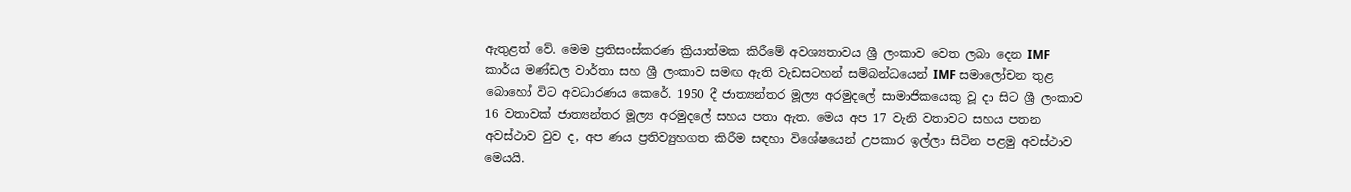ඇතුළත් වේ. මෙම ප්‍රතිසංස්කරණ ක්‍රියාත්මක කිරීමේ අවශ්‍යතාවය ශ්‍රී ලංකාව වෙත ලබා දෙන IMF කාර්ය මණ්ඩල වාර්තා සහ ශ්‍රී ලංකාව සමඟ ඇති වැඩසටහන් සම්බන්ධයෙන් IMF සමාලෝචන තුළ බොහෝ විට අවධාරණය කෙරේ. 1950 දී ජාත්‍යන්තර මූල්‍ය අරමුදලේ සාමාජිකයෙකු වූ දා සිට ශ්‍රී ලංකාව 16 වතාවක් ජාත්‍යන්තර මූල්‍ය අරමුදලේ සහය පතා ඇත. මෙය අප 17 වැනි වතාවට සහය පතන අවස්ථාව වුව ද, අප ණය ප්‍රතිව්‍යුහගත කිරීම සඳහා විශේෂයෙන් උපකාර ඉල්ලා සිටින පළමු අවස්ථාව මෙයයි.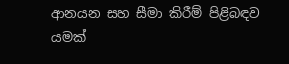ආනයන සහ සීමා කිරීම් පිළිබඳව යමක්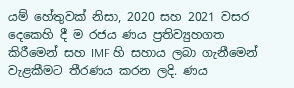යම් හේතුවක් නිසා, 2020 සහ 2021 වසර දෙකෙහි දී ම රජය ණය ප්‍රතිව්‍යුහගත කිරීමෙන් සහ IMF හි සහාය ලබා ගැනීමෙන් වැළකීමට තීරණය කරන ලදි. ණය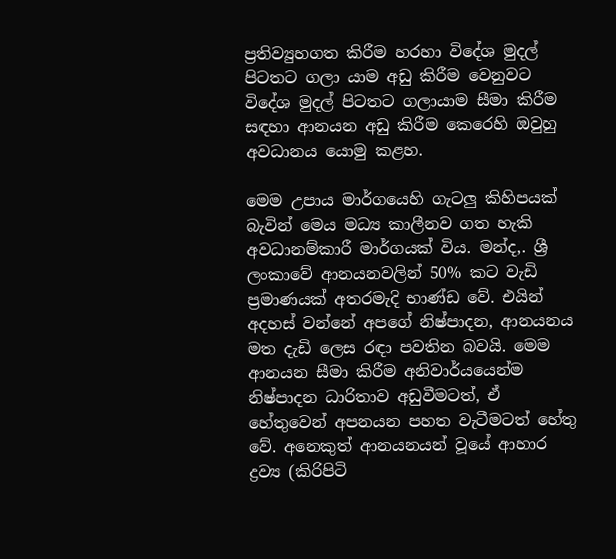ප්‍රතිව්‍යුහගත කිරීම හරහා විදේශ මුදල් පිටතට ගලා යාම අඩු කිරීම වෙනුවට විදේශ මුදල් පිටතට ගලායාම සීමා කිරීම සඳහා ආනයන අඩු කිරීම කෙරෙහි ඔවුහු අවධානය යොමු කළහ.

මෙම උපාය මාර්ගයෙහි ගැටලු කිහිපයක් බැවින් මෙය මධ්‍ය කාලීනව ගත හැකි අවධානම්කාරී මාර්ගයක් විය. මන්ද,. ශ්‍රී ලංකාවේ ආනයනවලින් 50% කට වැඩි ප්‍රමාණයක් අතරමැදි භාණ්ඩ වේ. එයින් අදහස් වන්නේ අපගේ නිෂ්පාදන, ආනයනය මත දැඩි ලෙස රඳා පවතින බවයි. මෙම ආනයන සීමා කිරීම අනිවාර්යයෙන්ම නිෂ්පාදන ධාරිතාව අඩුවීමටත්, ඒ හේතුවෙන් අපනයන පහත වැටීමටත් හේතු වේ. අනෙකුත් ආනයනයන් වූයේ ආහාර ද්‍රව්‍ය (කිරිපිටි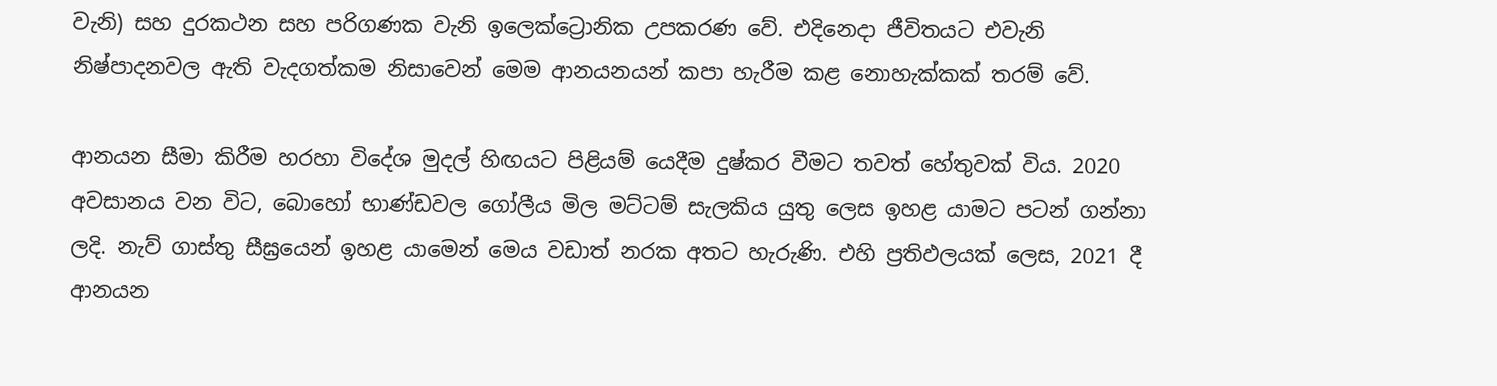වැනි) සහ දුරකථන සහ පරිගණක වැනි ඉලෙක්ට්‍රොනික උපකරණ වේ. එදිනෙදා ජීවිතයට එවැනි නිෂ්පාදනවල ඇති වැදගත්කම නිසාවෙන් මෙම ආනයනයන් කපා හැරීම කළ නොහැක්කක් තරම් වේ.

ආනයන සීමා කිරීම හරහා විදේශ මුදල් හිඟයට පිළියම් යෙදීම දුෂ්කර වීමට තවත් හේතුවක් විය. 2020 අවසානය වන විට, බොහෝ භාණ්ඩවල ගෝලීය මිල මට්ටම් සැලකිය යුතු ලෙස ඉහළ යාමට පටන් ගන්නා ලදි. නැව් ගාස්තු සීඝ්‍රයෙන් ඉහළ යාමෙන් මෙය වඩාත් නරක අතට හැරුණි. එහි ප්‍රතිඵලයක් ලෙස, 2021 දී ආනයන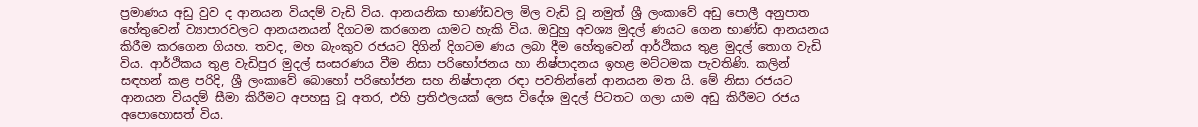ප්‍රමාණය අඩු වුව ද ආනයන වියදම් වැඩි විය. ආනයනික භාණ්ඩවල මිල වැඩි වූ නමුත් ශ්‍රී ලංකාවේ අඩු පොලී අනුපාත හේතුවෙන් ව්‍යාපාරවලට ආනයනයන් දිගටම කරගෙන යාමට හැකි විය. ඔවුහු අවශ්‍ය මුදල් ණයට ගෙන භාණ්ඩ ආනයනය කිරීම කරගෙන ගියහ. තවද, මහ බැංකුව රජයට දිගින් දිගටම ණය ලබා දීම හේතුවෙන් ආර්ථිකය තුළ මුදල් තොග වැඩි විය. ආර්ථිකය තුළ වැඩිපුර මුදල් සංසරණය වීම නිසා පරිභෝජනය හා නිෂ්පාදනය ඉහළ මට්ටමක පැවතිණි. කලින් සඳහන් කළ පරිදි, ශ්‍රී ලංකාවේ බොහෝ පරිභෝජන සහ නිෂ්පාදන රඳා පවතින්නේ ආනයන මත යි. මේ නිසා රජයට ආනයන වියදම් සීමා කිරීමට අපහසු වූ අතර, එහි ප්‍රතිඵලයක් ලෙස විදේශ මුදල් පිටතට ගලා යාම අඩු කිරීමට රජය අපොහොසත් විය.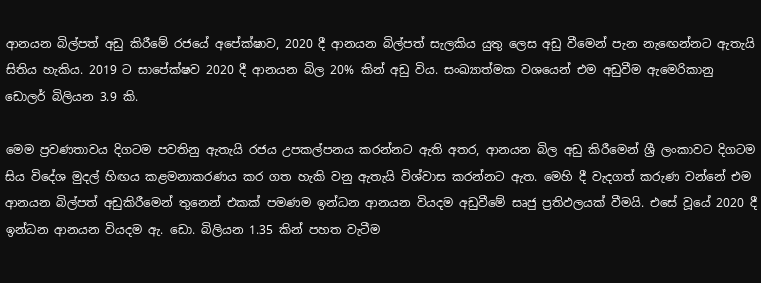ආනයන බිල්පත් අඩු කිරීමේ රජයේ අපේක්ෂාව, 2020 දී ආනයන බිල්පත් සැලකිය යුතු ලෙස අඩු වීමෙන් පැන නැඟෙන්නට ඇතැයි සිතිය හැකිය. 2019 ට සාපේක්ෂව 2020 දී ආනයන බිල 20% කින් අඩු විය. සංඛ්‍යාත්මක වශයෙන් එම අඩුවීම ඇමෙරිකානු ඩොලර් බිලියන 3.9 කි.

මෙම ප්‍රවණතාවය දිගටම පවතිනු ඇතැයි රජය උපකල්පනය කරන්නට ඇති අතර, ආනයන බිල අඩු කිරීමෙන් ශ්‍රී ලංකාවට දිගටම සිය විදේශ මුදල් හිඟය කළමනාකරණය කර ගත හැකි වනු ඇතැයි විශ්වාස කරන්නට ඇත. මෙහි දී වැදගත් කරුණ වන්නේ එම ආනයන බිල්පත් අඩුකිරීමෙන් තුනෙන් එකක් පමණම ඉන්ධන ආනයන වියදම අඩුවීමේ සෘජු ප්‍රතිඵලයක් වීමයි. එසේ වූයේ 2020 දී ඉන්ධන ආනයන වියදම ඇ. ඩො. බිලියන 1.35 කින් පහත වැටීම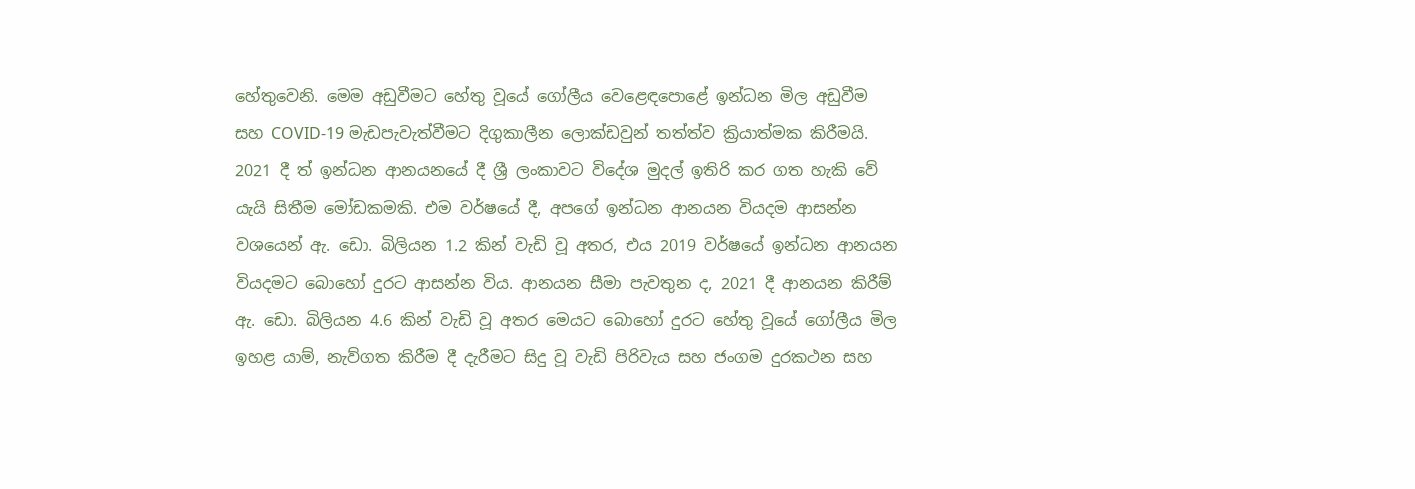හේතුවෙනි. මෙම අඩුවීමට හේතු වූයේ ගෝලීය වෙළෙඳපොළේ ඉන්ධන මිල අඩුවීම සහ COVID-19 මැඩපැවැත්වීමට දිගුකාලීන ලොක්‌ඩවුන් තත්ත්ව ක්‍රියාත්මක කිරීමයි. 2021 දී ත් ඉන්ධන ආනයනයේ දී ශ්‍රී ලංකාවට විදේශ මුදල් ඉතිරි කර ගත හැකි වේ යැයි සිතීම මෝඩකමකි. එම වර්ෂයේ දී, අපගේ ඉන්ධන ආනයන වියදම ආසන්න වශයෙන් ඇ. ඩො. බිලියන 1.2 කින් වැඩි වූ අතර, එය 2019 වර්ෂයේ ඉන්ධන ආනයන වියදමට බොහෝ දුරට ආසන්න විය. ආනයන සීමා පැවතුන ද, 2021 දී ආනයන කිරීම් ඇ. ඩො. බිලියන 4.6 කින් වැඩි වූ අතර මෙයට බොහෝ දුරට හේතු වූයේ ගෝලීය මිල ඉහළ යාම්, නැව්ගත කිරීම දී දැරීමට සිදු වූ වැඩි පිරිවැය සහ ජංගම දුරකථන සහ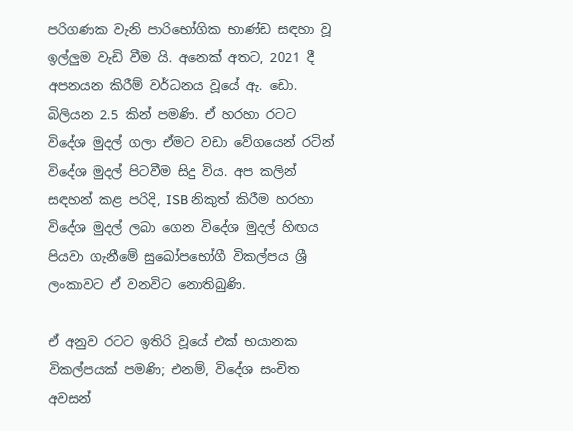පරිගණක වැනි පාරිභෝගික භාණ්ඩ සඳහා වූ ඉල්ලුම වැඩි වීම යි. අනෙක් අතට, 2021 දී අපනයන කිරීම් වර්ධනය වූයේ ඇ. ඩො. බිලියන 2.5 කින් පමණි. ඒ හරහා රටට විදේශ මුදල් ගලා ඒමට වඩා වේගයෙන් රටින් විදේශ මුදල් පිටවීම සිදු විය. අප කලින් සඳහන් කළ පරිදි, ISB නිකුත් කිරීම හරහා විදේශ මුදල් ලබා ගෙන විදේශ මුදල් හිඟය පියවා ගැනීමේ සුඛෝපභෝගී විකල්පය ශ්‍රී ලංකාවට ඒ වනවිට නොතිබුණි.

ඒ අනුව රටට ඉතිරි වූයේ එක් භයානක විකල්පයක් පමණි; එනම්, විදේශ සංචිත අවසන්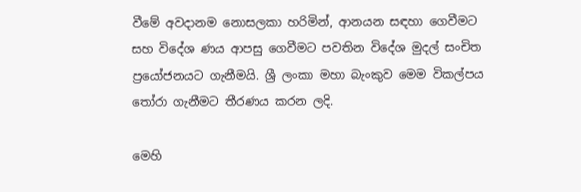වීමේ අවදානම නොසලකා හරිමින්, ආනයන සඳහා ගෙවීමට සහ විදේශ ණය ආපසු ගෙවීමට පවතින විදේශ මුදල් සංචිත ප්‍රයෝජනයට ගැනීමයි. ශ්‍රී ලංකා මහා බැංකුව මෙම විකල්පය තෝරා ගැනීමට තීරණය කරන ලදි.

මෙහි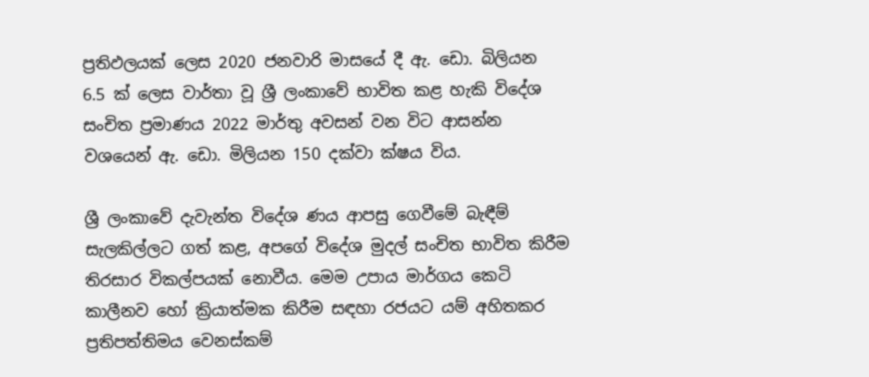ප්‍රතිඵලයක් ලෙස 2020 ජනවාරි මාසයේ දී ඇ. ඩො. බිලියන 6.5 ක් ලෙස වාර්තා වූ ශ්‍රී ලංකාවේ භාවිත කළ හැකි විදේශ සංචිත ප්‍රමාණය 2022 මාර්තු අවසන් වන විට ආසන්න වශයෙන් ඇ. ඩො. මිලියන 150 දක්වා ක්ෂය විය.

ශ්‍රී ලංකාවේ දැවැන්ත විදේශ ණය ආපසු ගෙවීමේ බැඳීම් සැලකිල්ලට ගත් කළ, අපගේ විදේශ මුදල් සංචිත භාවිත කිරීම තිරසාර විකල්පයක් නොවීය. මෙම උපාය මාර්ගය කෙටි කාලීනව හෝ ක්‍රියාත්මක කිරීම සඳහා රජයට යම් අහිතකර ප්‍රතිපත්තිමය වෙනස්කම්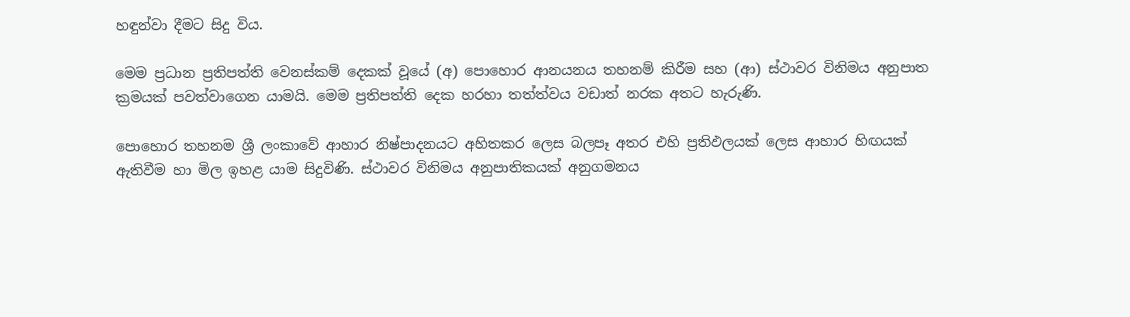හඳුන්වා දීමට සිදු විය.

මෙම ප්‍රධාන ප්‍රතිපත්ති වෙනස්කම් දෙකක් වූයේ (අ) පොහොර ආනයනය තහනම් කිරීම සහ (ආ) ස්ථාවර විනිමය අනුපාත ක්‍රමයක් පවත්වාගෙන යාමයි. මෙම ප්‍රතිපත්ති දෙක හරහා තත්ත්වය වඩාත් නරක අතට හැරුණි.

පොහොර තහනම ශ්‍රී ලංකාවේ ආහාර නිෂ්පාදනයට අහිතකර ලෙස බලපෑ අතර එහි ප්‍රතිඵලයක් ලෙස ආහාර හිඟයක් ඇතිවීම හා මිල ඉහළ යාම සිදුවිණි. ස්ථාවර විනිමය අනුපාතිකයක් අනුගමනය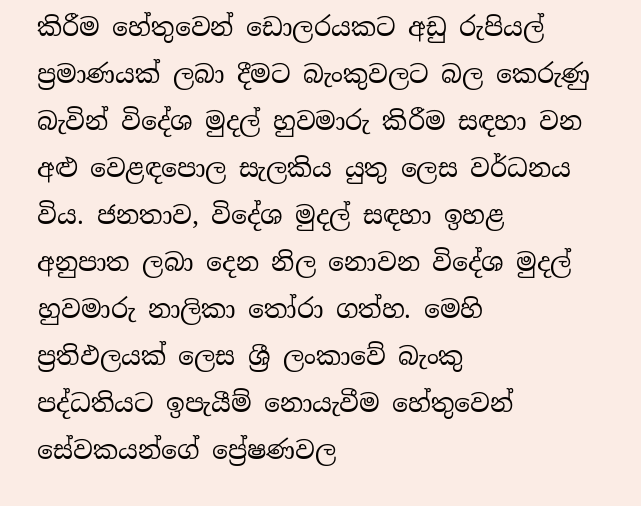කිරීම හේතුවෙන් ඩොලරයකට අඩු රුපියල් ප්‍රමාණයක් ලබා දීමට බැංකුවලට බල කෙරුණු බැවින් විදේශ මුදල් හුවමාරු කිරීම සඳහා වන අළු වෙළඳපොල සැලකිය යුතු ලෙස වර්ධනය විය. ජනතාව, විදේශ මුදල් සඳහා ඉහළ අනුපාත ලබා දෙන නිල නොවන විදේශ මුදල් හුවමාරු නාලිකා තෝරා ගත්හ. මෙහි ප්‍රතිඵලයක් ලෙස ශ්‍රී ලංකාවේ බැංකු පද්ධතියට ඉපැයීම් නොයැවීම හේතුවෙන් සේවකයන්ගේ ප්‍රේෂණවල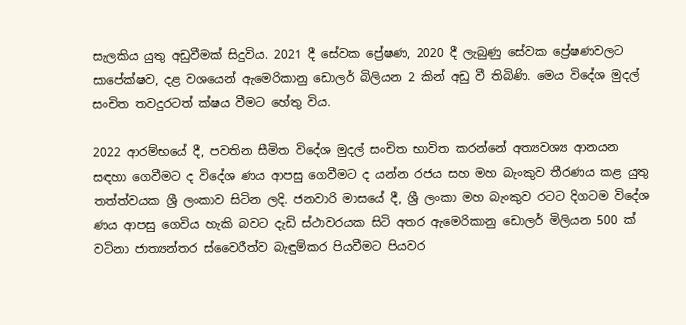සැලකිය යුතු අඩුවීමක් සිදුවිය. 2021 දී සේවක ප්‍රේෂණ, 2020 දී ලැබුණු සේවක ප්‍රේෂණවලට සාපේක්ෂව, දළ වශයෙන් ඇමෙරිකානු ඩොලර් බිලියන 2 කින් අඩු වී තිබිණි. මෙය විදේශ මුදල් සංචිත තවදුරටත් ක්ෂය වීමට හේතු විය.

2022 ආරම්භයේ දී, පවතින සීමිත විදේශ මුදල් සංචිත භාවිත කරන්නේ අත්‍යවශ්‍ය ආනයන සඳහා ගෙවීමට ද විදේශ ණය ආපසු ගෙවීමට ද යන්න රජය සහ මහ බැංකුව තීරණය කළ යුතු තත්ත්වයක ශ්‍රී ලංකාව සිටින ලදි. ජනවාරි මාසයේ දී, ශ්‍රී ලංකා මහ බැංකුව රටට දිගටම විදේශ ණය ආපසු ගෙවිය හැකි බවට දැඩි ස්ථාවරයක සිටි අතර ඇමෙරිකානු ඩොලර් මිලියන 500 ක් වටිනා ජාත්‍යන්තර ස්වෛරීත්ව බැඳුම්කර පියවීමට පියවර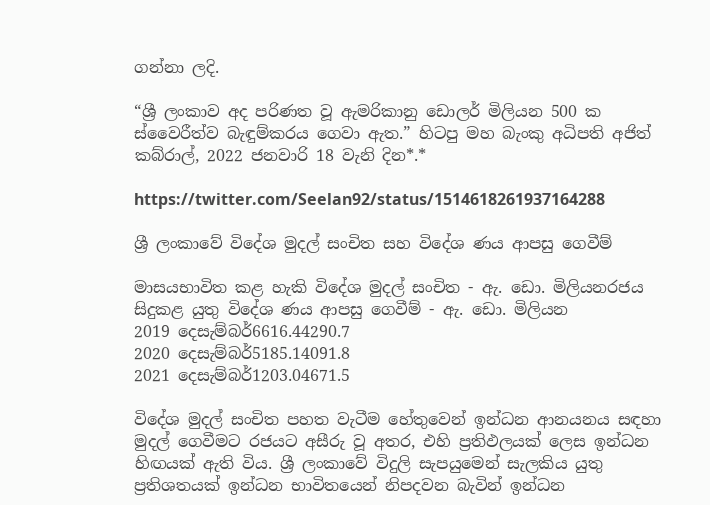ගන්නා ලදි.

“ශ්‍රී ලංකාව අද පරිණත වූ ඇමරිකානු ඩොලර් මිලියන 500 ක ස්වෛරීත්ව බැඳුම්කරය ගෙවා ඇත.” හිටපු මහ බැංකු අධිපති අජිත් කබ්රාල්, 2022 ජනවාරි 18 වැනි දින*.*

https://twitter.com/Seelan92/status/1514618261937164288

ශ්‍රී ලංකාවේ විදේශ මුදල් සංචිත සහ විදේශ ණය ආපසු ගෙවීම්

මාසයභාවිත කළ හැකි විදේශ මුදල් සංචිත - ඇ. ඩො. මිලියනරජය සිදුකළ යුතු විදේශ ණය ආපසු ගෙවීම් - ඇ. ඩො. මිලියන
2019 දෙසැම්බර්6616.44290.7
2020 දෙසැම්බර්5185.14091.8
2021 දෙසැම්බර්1203.04671.5

විදේශ මුදල් සංචිත පහත වැටීම හේතුවෙන් ඉන්ධන ආනයනය සඳහා මුදල් ගෙවීමට රජයට අසීරු වූ අතර, එහි ප්‍රතිඵලයක් ලෙස ඉන්ධන හිඟයක් ඇති විය. ශ්‍රී ලංකාවේ විදුලි සැපයුමෙන් සැලකිය යුතු ප්‍රතිශතයක් ඉන්ධන භාවිතයෙන් නිපදවන බැවින් ඉන්ධන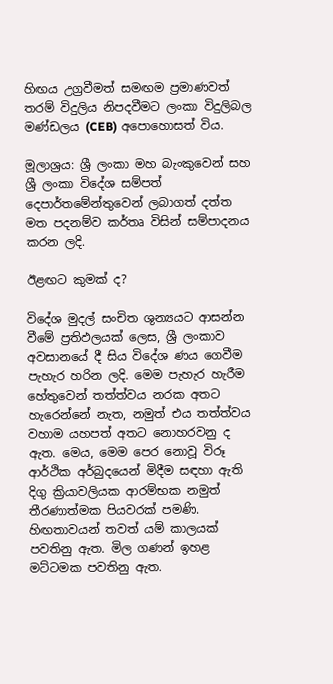හිඟය උග්‍රවීමත් සමඟම ප්‍රමාණවත් තරම් විදුලිය නිපදවීමට ලංකා විදුලිබල මණ්ඩලය (CEB) අපොහොසත් විය.

මූලාශ්‍රය: ශ්‍රී ලංකා මහ බැංකුවෙන් සහ ශ්‍රී ලංකා විදේශ සම්පත් දෙපාර්තමේන්තුවෙන් ලබාගත් දත්ත මත පදනම්ව කර්තෘ විසින් සම්පාදනය කරන ලදි.

ඊළඟට කුමක් ද?

විදේශ මුදල් සංචිත ශුන්‍යයට ආසන්න වීමේ ප්‍රතිඵලයක් ලෙස, ශ්‍රී ලංකාව අවසානයේ දී සිය විදේශ ණය ගෙවීම පැහැර හරින ලදි. මෙම පැහැර හැරීම හේතුවෙන් තත්ත්වය නරක අතට හැරෙන්නේ නැත, නමුත් එය තත්ත්වය වහාම යහපත් අතට නොහරවනු ද ඇත. මෙය, මෙම පෙර නොවූ විරූ ආර්ථික අර්බුදයෙන් මිදීම සඳහා ඇති දිගු ක්‍රියාවලියක ආරම්භක නමුත් තීරණාත්මක පියවරක් පමණි. හිඟතාවයන් තවත් යම් කාලයක් පවතිනු ඇත. මිල ගණන් ඉහළ මට්ටමක පවතිනු ඇත.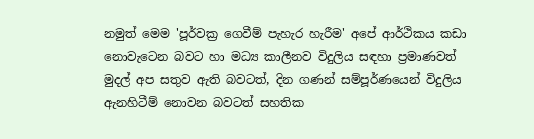නමුත් මෙම 'පූර්වක්‍ර ගෙවීම් පැහැර හැරීම' අපේ ආර්ථිකය කඩා නොවැටෙන බවට හා මධ්‍ය කාලීනව විදුලිය සඳහා ප්‍රමාණවත් මුදල් අප සතුව ඇති බවටත්, දින ගණන් සම්පූර්ණයෙන් විදුලිය ඇනහිටීම් නොවන බවටත් සහතික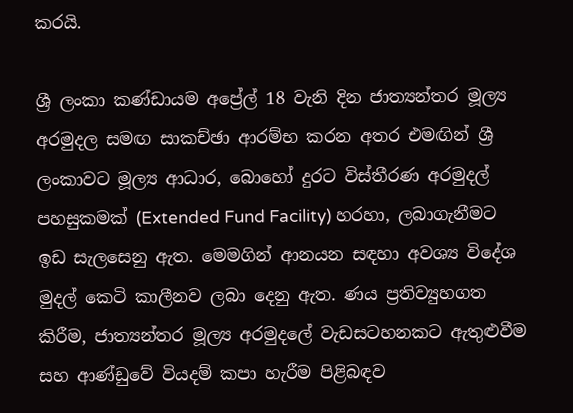කරයි.

ශ්‍රී ලංකා කණ්ඩායම අප්‍රේල් 18 වැනි දින ජාත්‍යන්තර මූල්‍ය අරමුදල සමඟ සාකච්ඡා ආරම්භ කරන අතර එමඟින් ශ්‍රී ලංකාවට මූල්‍ය ආධාර, බොහෝ දුරට විස්තීරණ අරමුදල් පහසුකමක් (Extended Fund Facility) හරහා, ලබාගැනීමට ඉඩ සැලසෙනු ඇත. මෙමගින් ආනයන සඳහා අවශ්‍ය විදේශ මුදල් කෙටි කාලීනව ලබා දෙනු ඇත. ණය ප්‍රතිව්‍යුහගත කිරීම, ජාත්‍යන්තර මූල්‍ය අරමුදලේ වැඩසටහනකට ඇතුළුවීම සහ ආණ්ඩුවේ වියදම් කපා හැරීම පිළිබඳව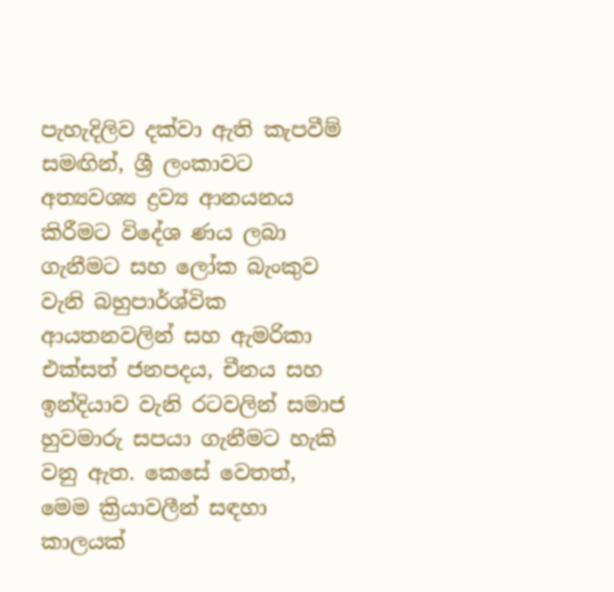පැහැදිලිව දක්වා ඇති කැපවීම් සමඟින්, ශ්‍රී ලංකාවට අත්‍යවශ්‍ය ද්‍රව්‍ය ආනයනය කිරීමට විදේශ ණය ලබා ගැනීමට සහ ලෝක බැංකුව වැනි බහුපාර්ශ්වික ආයතනවලින් සහ ඇමරිකා එක්සත් ජනපදය, චීනය සහ ඉන්දියාව වැනි රටවලින් සමාජ හුවමාරු සපයා ගැනීමට හැකි වනු ඇත. කෙසේ වෙතත්, මෙම ක්‍රියාවලීන් සඳහා කාලයක්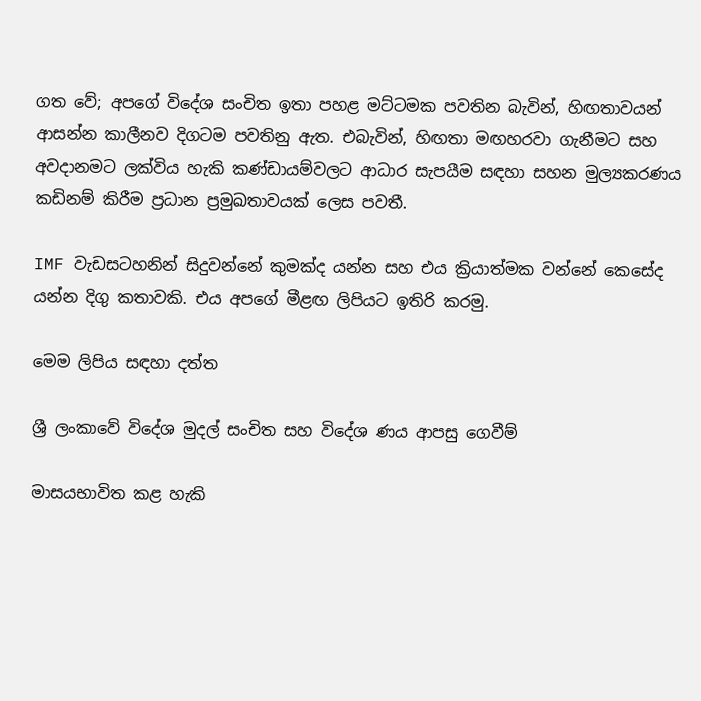ගත වේ; අපගේ විදේශ සංචිත ඉතා පහළ මට්ටමක පවතින බැවින්, හිඟතාවයන් ආසන්න කාලීනව දිගටම පවතිනු ඇත. එබැවින්, හිඟතා මඟහරවා ගැනීමට සහ අවදානමට ලක්විය හැකි කණ්ඩායම්වලට ආධාර සැපයීම සඳහා සහන මුල්‍යකරණය කඩිනම් කිරීම ප්‍රධාන ප්‍රමුඛතාවයක් ලෙස පවතී.

IMF වැඩසටහනින් සිදුවන්නේ කුමක්ද යන්න සහ එය ක්‍රියාත්මක වන්නේ කෙසේද යන්න දිගු කතාවකි. එය අපගේ මීළඟ ලිපියට ඉතිරි කරමු.

මෙම ලිපිය සඳහා දත්ත

ශ්‍රී ලංකාවේ විදේශ මුදල් සංචිත සහ විදේශ ණය ආපසු ගෙවීම්

මාසයභාවිත කළ හැකි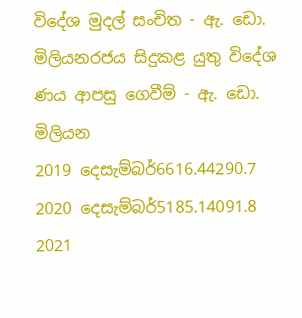විදේශ මුදල් සංචිත - ඇ. ඩො. මිලියනරජය සිදුකළ යුතු විදේශ ණය ආපසු ගෙවීම් - ඇ. ඩො. මිලියන
2019 දෙසැම්බර්6616.44290.7
2020 දෙසැම්බර්5185.14091.8
2021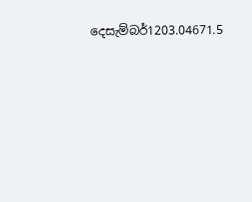දෙසැම්බර්1203.04671.5